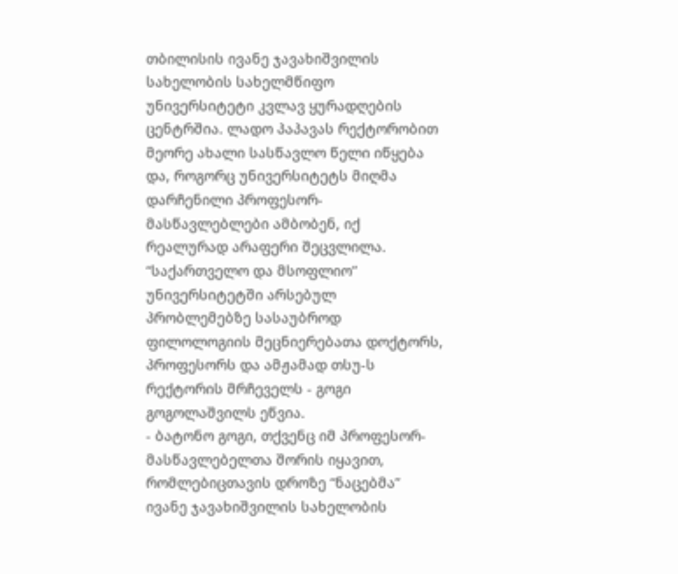თბილისის ივანე ჯავახიშვილის სახელობის სახელმწიფო უნივერსიტეტი კვლავ ყურადღების ცენტრშია. ლადო პაპავას რექტორობით მეორე ახალი სასწავლო წელი იწყება და, როგორც უნივერსიტეტს მიღმა დარჩენილი პროფესორ-მასწავლებლები ამბობენ, იქ რეალურად არაფერი შეცვლილა. “საქართველო და მსოფლიო” უნივერსიტეტში არსებულ პრობლემებზე სასაუბროდ ფილოლოგიის მეცნიერებათა დოქტორს, პროფესორს და ამჟამად თსუ-ს რექტორის მრჩეველს - გოგი გოგოლაშვილს ეწვია.
- ბატონო გოგი, თქვენც იმ პროფესორ-მასწავლებელთა შორის იყავით, რომლებიცთავის დროზე “ნაცებმა” ივანე ჯავახიშვილის სახელობის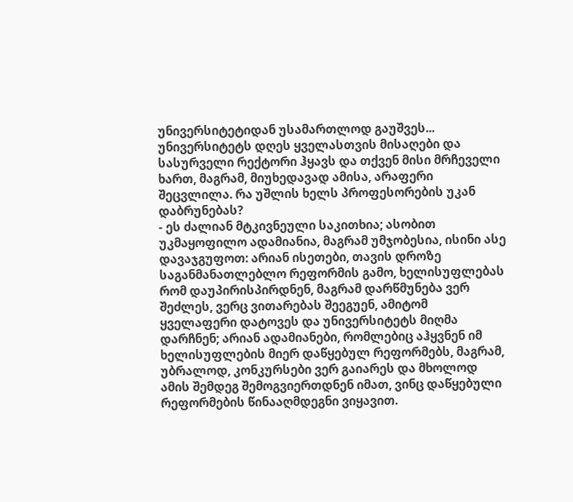უნივერსიტეტიდან უსამართლოდ გაუშვეს... უნივერსიტეტს დღეს ყველასთვის მისაღები და სასურველი რექტორი ჰყავს და თქვენ მისი მრჩეველი ხართ, მაგრამ, მიუხედავად ამისა, არაფერი შეცვლილა. რა უშლის ხელს პროფესორების უკან დაბრუნებას?
- ეს ძალიან მტკივნეული საკითხია; ასობით უკმაყოფილო ადამიანია, მაგრამ უმჯობესია, ისინი ასე დავაჯგუფოთ: არიან ისეთები, თავის დროზე საგანმანათლებლო რეფორმის გამო, ხელისუფლებას რომ დაუპირისპირდნენ, მაგრამ დარწმუნება ვერ შეძლეს, ვერც ვითარებას შეეგუენ, ამიტომ ყველაფერი დატოვეს და უნივერსიტეტს მიღმა დარჩნენ; არიან ადამიანები, რომლებიც აჰყვნენ იმ ხელისუფლების მიერ დაწყებულ რეფორმებს, მაგრამ, უბრალოდ, კონკურსები ვერ გაიარეს და მხოლოდ ამის შემდეგ შემოგვიერთდნენ იმათ, ვინც დაწყებული რეფორმების წინააღმდეგნი ვიყავით.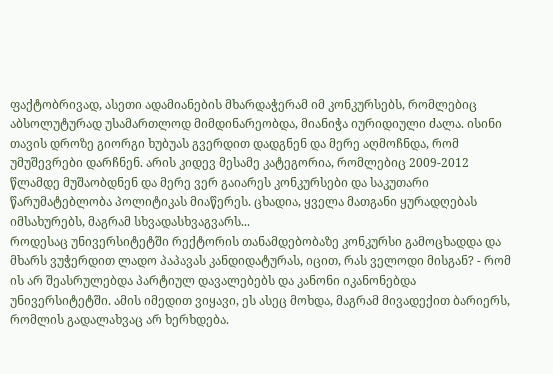ფაქტობრივად, ასეთი ადამიანების მხარდაჭერამ იმ კონკურსებს, რომლებიც აბსოლუტურად უსამართლოდ მიმდინარეობდა, მიანიჭა იურიდიული ძალა. ისინი თავის დროზე გიორგი ხუბუას გვერდით დადგნენ და მერე აღმოჩნდა, რომ უმუშევრები დარჩნენ. არის კიდევ მესამე კატეგორია, რომლებიც 2009-2012 წლამდე მუშაობდნენ და მერე ვერ გაიარეს კონკურსები და საკუთარი წარუმატებლობა პოლიტიკას მიაწერეს. ცხადია, ყველა მათგანი ყურადღებას იმსახურებს, მაგრამ სხვადასხვაგვარს...
როდესაც უნივერსიტეტში რექტორის თანამდებობაზე კონკურსი გამოცხადდა და მხარს ვუჭერდით ლადო პაპავას კანდიდატურას, იცით, რას ველოდი მისგან? - რომ ის არ შეასრულებდა პარტიულ დავალებებს და კანონი იკანონებდა უნივერსიტეტში. ამის იმედით ვიყავი, ეს ასეც მოხდა, მაგრამ მივადექით ბარიერს, რომლის გადალახვაც არ ხერხდება.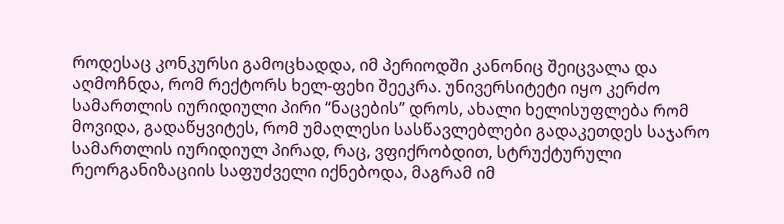როდესაც კონკურსი გამოცხადდა, იმ პერიოდში კანონიც შეიცვალა და აღმოჩნდა, რომ რექტორს ხელ-ფეხი შეეკრა. უნივერსიტეტი იყო კერძო სამართლის იურიდიული პირი “ნაცების” დროს, ახალი ხელისუფლება რომ მოვიდა, გადაწყვიტეს, რომ უმაღლესი სასწავლებლები გადაკეთდეს საჯარო სამართლის იურიდიულ პირად, რაც, ვფიქრობდით, სტრუქტურული რეორგანიზაციის საფუძველი იქნებოდა, მაგრამ იმ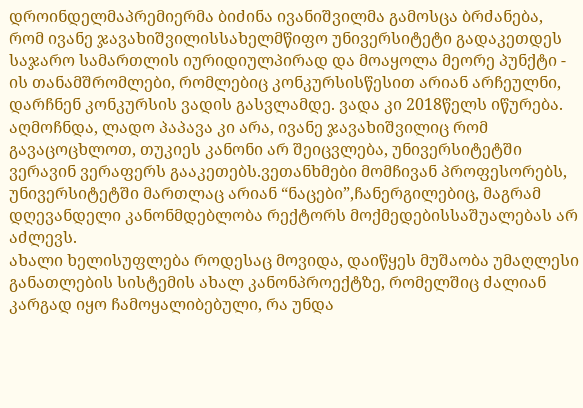დროინდელმაპრემიერმა ბიძინა ივანიშვილმა გამოსცა ბრძანება, რომ ივანე ჯავახიშვილისსახელმწიფო უნივერსიტეტი გადაკეთდეს საჯარო სამართლის იურიდიულპირად და მოაყოლა მეორე პუნქტი - ის თანამშრომლები, რომლებიც კონკურსისწესით არიან არჩეულნი, დარჩნენ კონკურსის ვადის გასვლამდე. ვადა კი 2018წელს იწურება.
აღმოჩნდა, ლადო პაპავა კი არა, ივანე ჯავახიშვილიც რომ გავაცოცხლოთ, თუკიეს კანონი არ შეიცვლება, უნივერსიტეტში ვერავინ ვერაფერს გააკეთებს.ვეთანხმები მომჩივან პროფესორებს, უნივერსიტეტში მართლაც არიან “ნაცები”,ჩანერგილებიც, მაგრამ დღევანდელი კანონმდებლობა რექტორს მოქმედებისსაშუალებას არ აძლევს.
ახალი ხელისუფლება როდესაც მოვიდა, დაიწყეს მუშაობა უმაღლესი განათლების სისტემის ახალ კანონპროექტზე, რომელშიც ძალიან კარგად იყო ჩამოყალიბებული, რა უნდა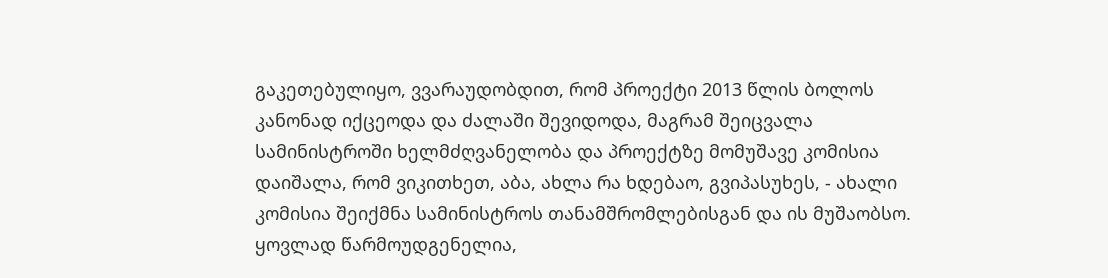გაკეთებულიყო, ვვარაუდობდით, რომ პროექტი 2013 წლის ბოლოს კანონად იქცეოდა და ძალაში შევიდოდა, მაგრამ შეიცვალა სამინისტროში ხელმძღვანელობა და პროექტზე მომუშავე კომისია დაიშალა, რომ ვიკითხეთ, აბა, ახლა რა ხდებაო, გვიპასუხეს, - ახალი კომისია შეიქმნა სამინისტროს თანამშრომლებისგან და ის მუშაობსო. ყოვლად წარმოუდგენელია,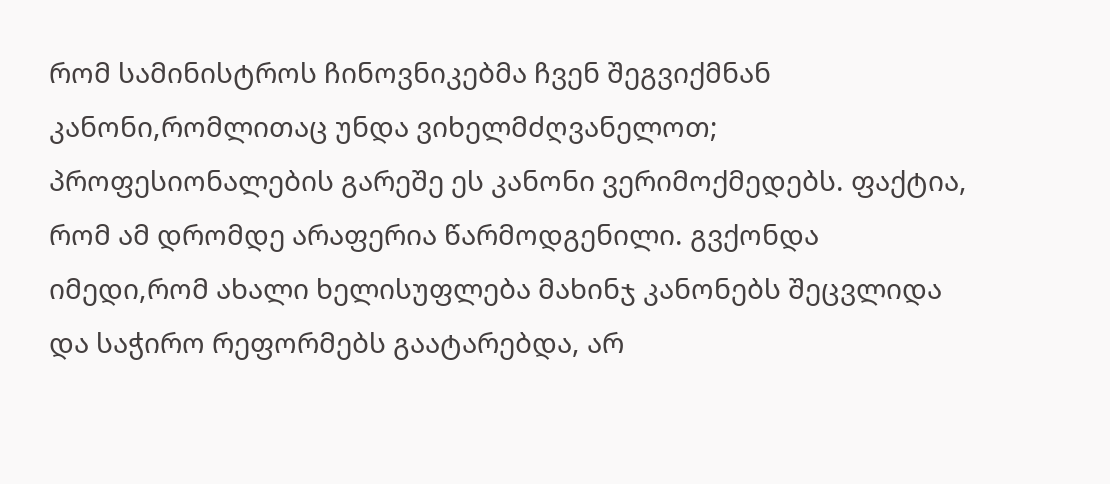რომ სამინისტროს ჩინოვნიკებმა ჩვენ შეგვიქმნან კანონი,რომლითაც უნდა ვიხელმძღვანელოთ; პროფესიონალების გარეშე ეს კანონი ვერიმოქმედებს. ფაქტია, რომ ამ დრომდე არაფერია წარმოდგენილი. გვქონდა იმედი,რომ ახალი ხელისუფლება მახინჯ კანონებს შეცვლიდა და საჭირო რეფორმებს გაატარებდა, არ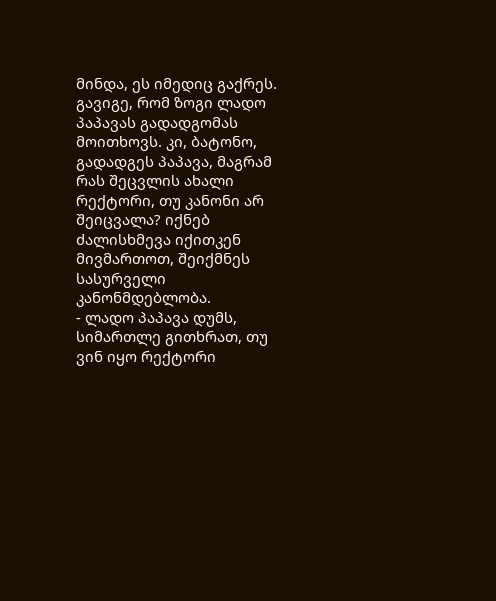მინდა, ეს იმედიც გაქრეს.
გავიგე, რომ ზოგი ლადო პაპავას გადადგომას მოითხოვს. კი, ბატონო, გადადგეს პაპავა, მაგრამ რას შეცვლის ახალი რექტორი, თუ კანონი არ შეიცვალა? იქნებ ძალისხმევა იქითკენ მივმართოთ, შეიქმნეს სასურველი კანონმდებლობა.
- ლადო პაპავა დუმს, სიმართლე გითხრათ, თუ ვინ იყო რექტორი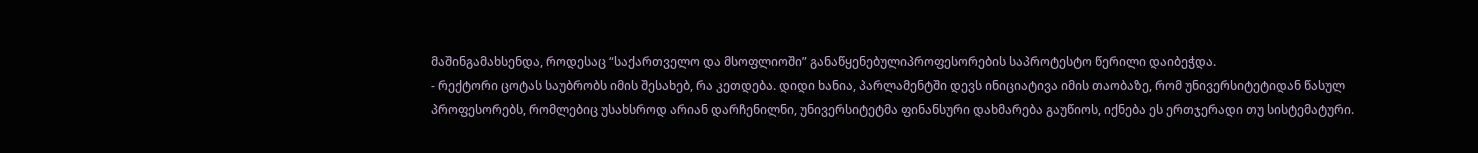მაშინგამახსენდა, როდესაც “საქართველო და მსოფლიოში” განაწყენებულიპროფესორების საპროტესტო წერილი დაიბეჭდა.
- რექტორი ცოტას საუბრობს იმის შესახებ, რა კეთდება. დიდი ხანია, პარლამენტში დევს ინიციატივა იმის თაობაზე, რომ უნივერსიტეტიდან წასულ პროფესორებს, რომლებიც უსახსროდ არიან დარჩენილნი, უნივერსიტეტმა ფინანსური დახმარება გაუწიოს, იქნება ეს ერთჯერადი თუ სისტემატური.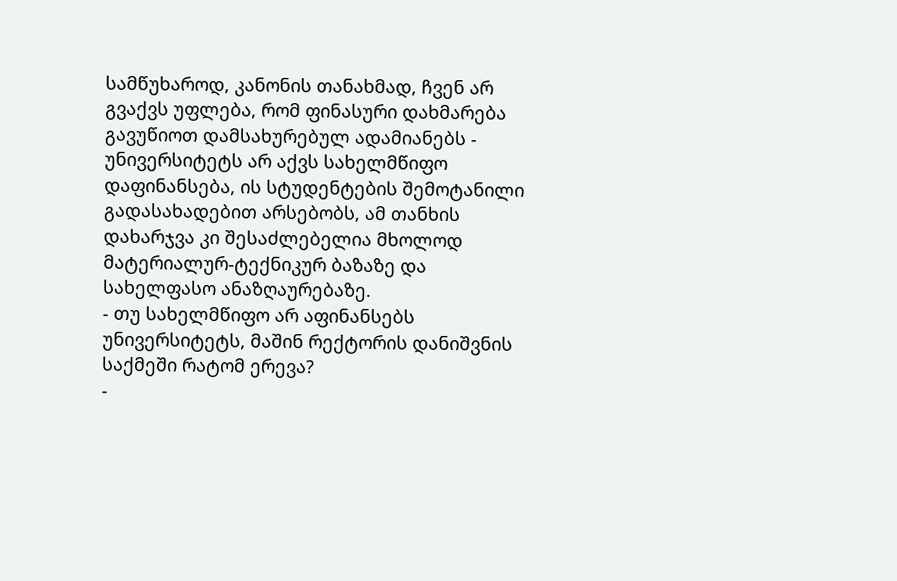სამწუხაროდ, კანონის თანახმად, ჩვენ არ გვაქვს უფლება, რომ ფინასური დახმარება გავუწიოთ დამსახურებულ ადამიანებს - უნივერსიტეტს არ აქვს სახელმწიფო დაფინანსება, ის სტუდენტების შემოტანილი გადასახადებით არსებობს, ამ თანხის დახარჯვა კი შესაძლებელია მხოლოდ მატერიალურ-ტექნიკურ ბაზაზე და სახელფასო ანაზღაურებაზე.
- თუ სახელმწიფო არ აფინანსებს უნივერსიტეტს, მაშინ რექტორის დანიშვნის საქმეში რატომ ერევა?
-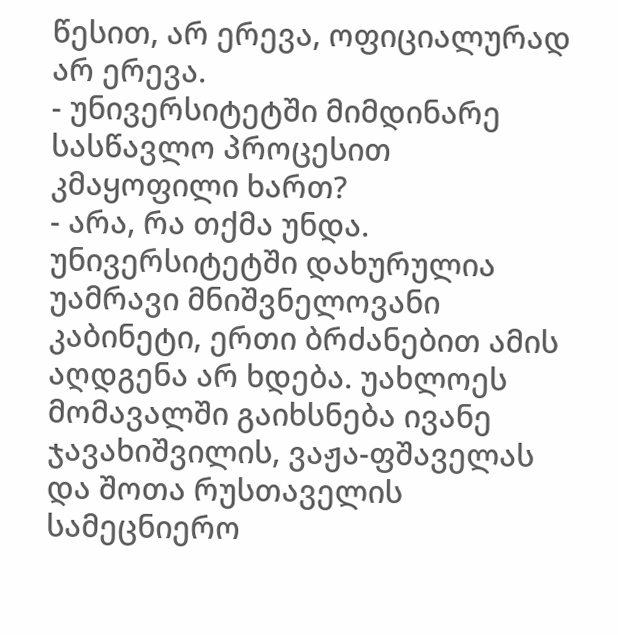წესით, არ ერევა, ოფიციალურად არ ერევა.
- უნივერსიტეტში მიმდინარე სასწავლო პროცესით კმაყოფილი ხართ?
- არა, რა თქმა უნდა. უნივერსიტეტში დახურულია უამრავი მნიშვნელოვანი კაბინეტი, ერთი ბრძანებით ამის აღდგენა არ ხდება. უახლოეს მომავალში გაიხსნება ივანე ჯავახიშვილის, ვაჟა-ფშაველას და შოთა რუსთაველის სამეცნიერო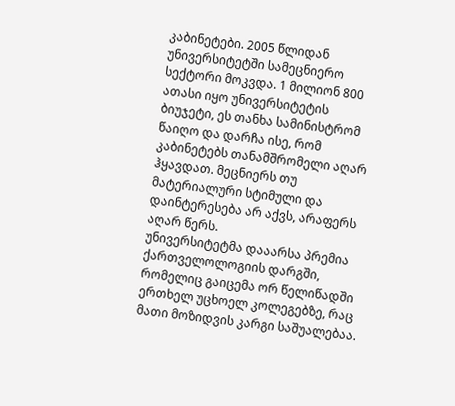კაბინეტები. 2005 წლიდან უნივერსიტეტში სამეცნიერო სექტორი მოკვდა. 1 მილიონ 800 ათასი იყო უნივერსიტეტის ბიუჯეტი, ეს თანხა სამინისტრომ წაიღო და დარჩა ისე, რომ კაბინეტებს თანამშრომელი აღარ ჰყავდათ. მეცნიერს თუ მატერიალური სტიმული და დაინტერესება არ აქვს, არაფერს აღარ წერს.
უნივერსიტეტმა დააარსა პრემია ქართველოლოგიის დარგში, რომელიც გაიცემა ორ წელიწადში ერთხელ უცხოელ კოლეგებზე, რაც მათი მოზიდვის კარგი საშუალებაა.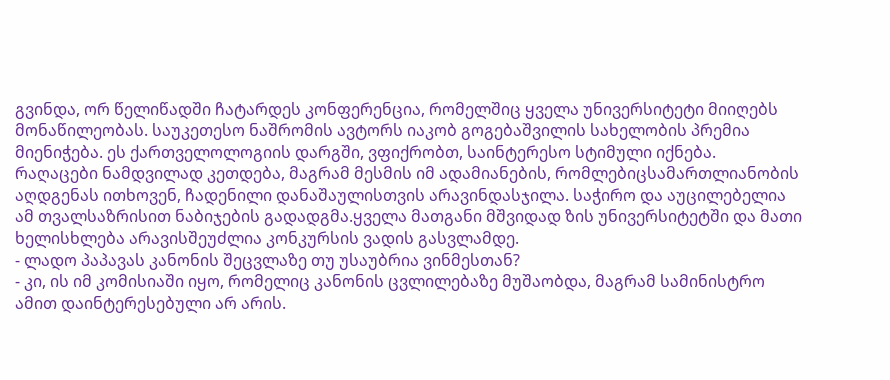გვინდა, ორ წელიწადში ჩატარდეს კონფერენცია, რომელშიც ყველა უნივერსიტეტი მიიღებს მონაწილეობას. საუკეთესო ნაშრომის ავტორს იაკობ გოგებაშვილის სახელობის პრემია მიენიჭება. ეს ქართველოლოგიის დარგში, ვფიქრობთ, საინტერესო სტიმული იქნება.
რაღაცები ნამდვილად კეთდება, მაგრამ მესმის იმ ადამიანების, რომლებიცსამართლიანობის აღდგენას ითხოვენ, ჩადენილი დანაშაულისთვის არავინდასჯილა. საჭირო და აუცილებელია ამ თვალსაზრისით ნაბიჯების გადადგმა.ყველა მათგანი მშვიდად ზის უნივერსიტეტში და მათი ხელისხლება არავისშეუძლია კონკურსის ვადის გასვლამდე.
- ლადო პაპავას კანონის შეცვლაზე თუ უსაუბრია ვინმესთან?
- კი, ის იმ კომისიაში იყო, რომელიც კანონის ცვლილებაზე მუშაობდა, მაგრამ სამინისტრო ამით დაინტერესებული არ არის.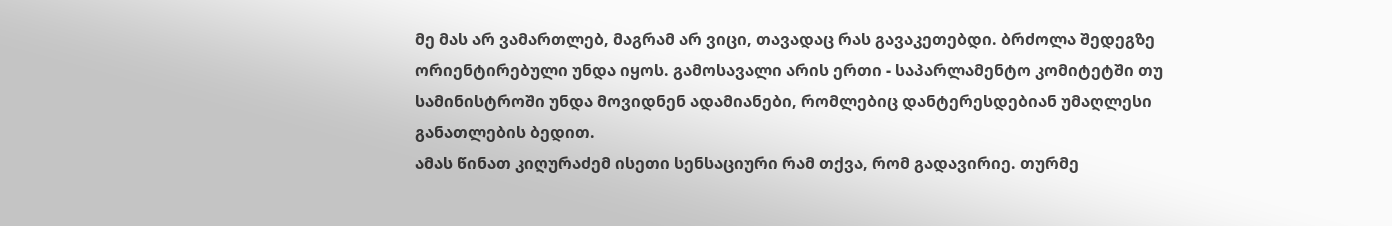მე მას არ ვამართლებ, მაგრამ არ ვიცი, თავადაც რას გავაკეთებდი. ბრძოლა შედეგზე ორიენტირებული უნდა იყოს. გამოსავალი არის ერთი - საპარლამენტო კომიტეტში თუ სამინისტროში უნდა მოვიდნენ ადამიანები, რომლებიც დანტერესდებიან უმაღლესი განათლების ბედით.
ამას წინათ კიღურაძემ ისეთი სენსაციური რამ თქვა, რომ გადავირიე. თურმე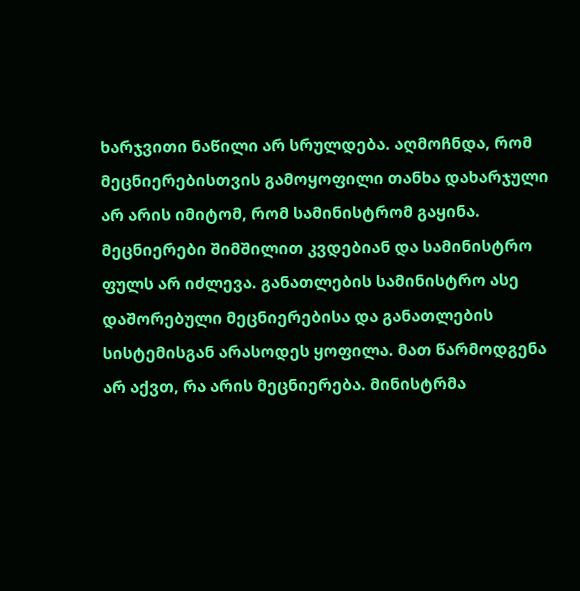ხარჯვითი ნაწილი არ სრულდება. აღმოჩნდა, რომ მეცნიერებისთვის გამოყოფილი თანხა დახარჯული არ არის იმიტომ, რომ სამინისტრომ გაყინა. მეცნიერები შიმშილით კვდებიან და სამინისტრო ფულს არ იძლევა. განათლების სამინისტრო ასე დაშორებული მეცნიერებისა და განათლების სისტემისგან არასოდეს ყოფილა. მათ წარმოდგენა არ აქვთ, რა არის მეცნიერება. მინისტრმა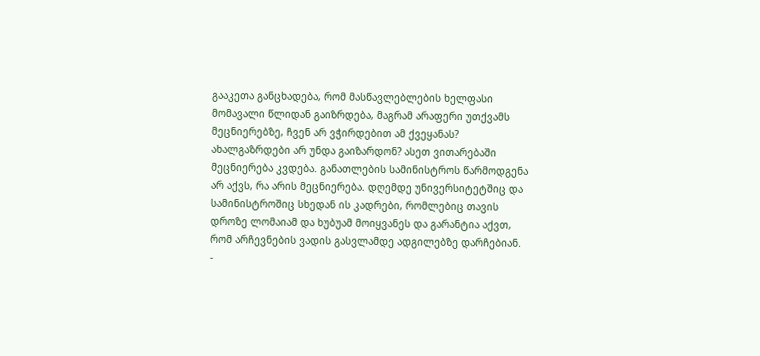გააკეთა განცხადება, რომ მასწავლებლების ხელფასი მომავალი წლიდან გაიზრდება, მაგრამ არაფერი უთქვამს მეცნიერებზე, ჩვენ არ ვჭირდებით ამ ქვეყანას? ახალგაზრდები არ უნდა გაიზარდონ? ასეთ ვითარებაში მეცნიერება კვდება. განათლების სამინისტროს წარმოდგენა არ აქვს, რა არის მეცნიერება. დღემდე უნივერსიტეტშიც და სამინისტროშიც სხედან ის კადრები, რომლებიც თავის დროზე ლომაიამ და ხუბუამ მოიყვანეს და გარანტია აქვთ, რომ არჩევნების ვადის გასვლამდე ადგილებზე დარჩებიან.
-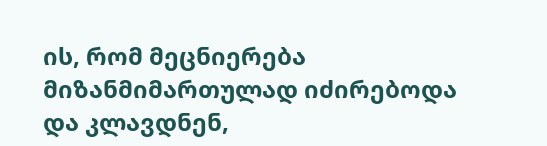ის, რომ მეცნიერება მიზანმიმართულად იძირებოდა და კლავდნენ,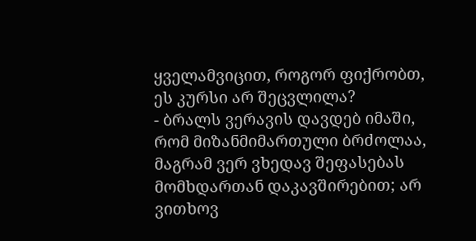ყველამვიცით, როგორ ფიქრობთ, ეს კურსი არ შეცვლილა?
- ბრალს ვერავის დავდებ იმაში, რომ მიზანმიმართული ბრძოლაა, მაგრამ ვერ ვხედავ შეფასებას მომხდართან დაკავშირებით; არ ვითხოვ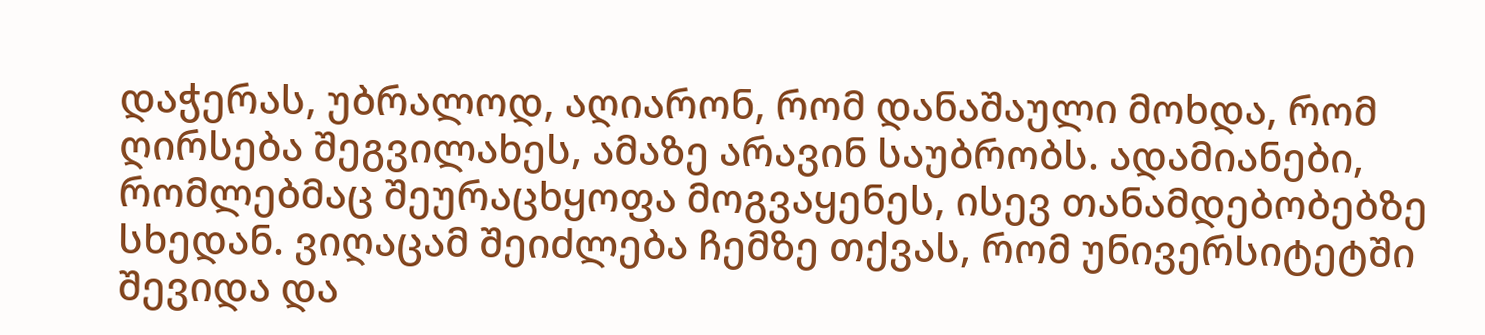დაჭერას, უბრალოდ, აღიარონ, რომ დანაშაული მოხდა, რომ ღირსება შეგვილახეს, ამაზე არავინ საუბრობს. ადამიანები, რომლებმაც შეურაცხყოფა მოგვაყენეს, ისევ თანამდებობებზე სხედან. ვიღაცამ შეიძლება ჩემზე თქვას, რომ უნივერსიტეტში შევიდა და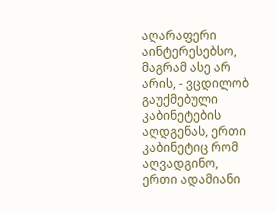აღარაფერი აინტერესებსო, მაგრამ ასე არ არის, - ვცდილობ გაუქმებული კაბინეტების აღდგენას, ერთი კაბინეტიც რომ აღვადგინო, ერთი ადამიანი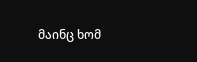მაინც ხომ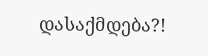დასაქმდება?!